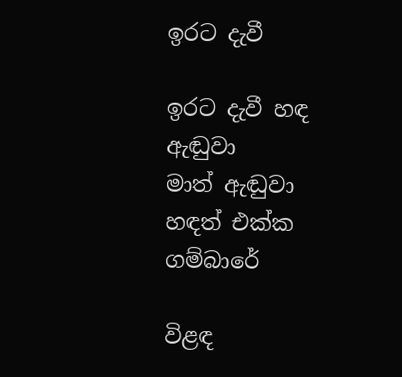ඉරට දැවී

ඉරට දැවී හඳ ඇඬුවා
මාත් ඇඬුවා හඳත් එක්ක
ගම්බාරේ

විළඳ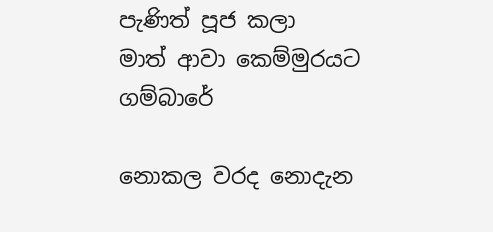පැණිත් පූජ කලා
මාත් ආවා කෙම්මුරයට
ගම්බාරේ

නොකල වරද නොදැන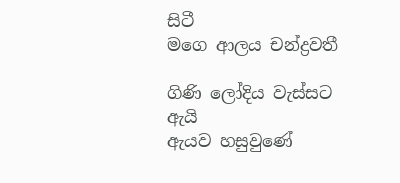සිටී
මගෙ ආලය චන්ද්‍රවතී

ගිණි ලෝදිය වැස්සට ඇයි
ඇයව හසුවුණේ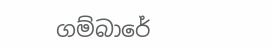ගම්බාරේ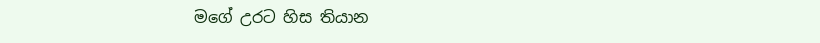මගේ උරට හිස තියාන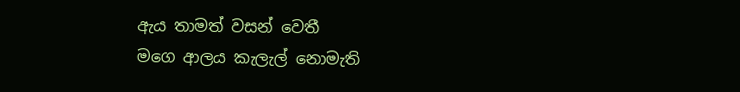ඇය තාමත් වසන් වෙතී
මගෙ ආලය කැලැල් නොමැති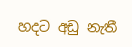හදට අඩු නැතී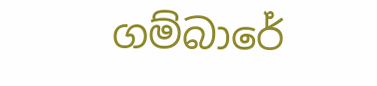ගම්බාරේ